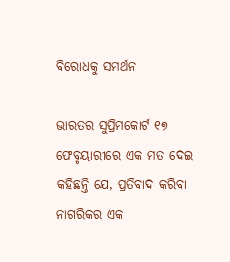ବିରୋଧକୁ ସମର୍ଥନ

ଭାରତର ସୁପ୍ରିମକୋର୍ଟ ୧୭ ଫେବୃୟାରୀରେ ଏକ ମତ ଦେଇ କହିଛନ୍ତି ଯେ, ପ୍ରତିବାଦ କରିବା ନାଗରିକର ଏକ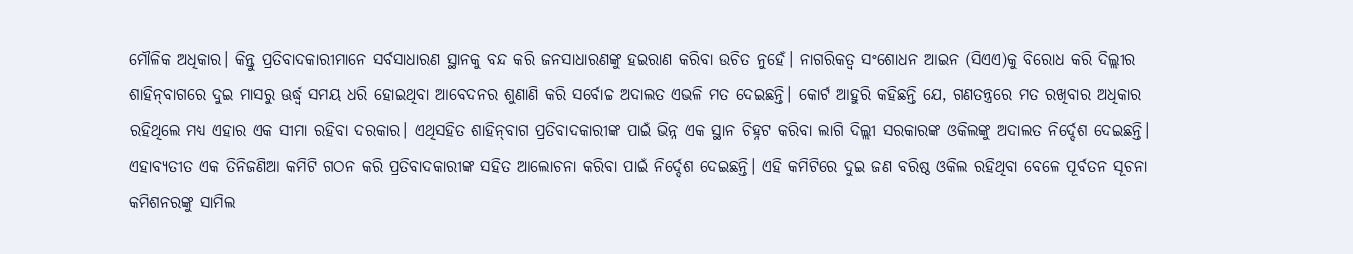ମୌଳିକ ଅଧିକାର। କିନ୍ତୁ ପ୍ରତିବାଦକାରୀମାନେ ସର୍ବସାଧାରଣ ସ୍ଥାନକୁ ବନ୍ଦ କରି ଜନସାଧାରଣଙ୍କୁ ହଇରାଣ କରିବା ଉଚିତ ନୁହେଁ। ନାଗରିକତ୍ୱ ସଂଶୋଧନ ଆଇନ (ସିଏଏ)କୁ ବିରୋଧ କରି ଦିଲ୍ଲୀର ଶାହିନ୍‌ବାଗରେ ଦୁଇ ମାସରୁ ଊର୍ଦ୍ଧ୍ୱ ସମୟ ଧରି ହୋଇଥିବା ଆବେଦନର ଶୁଣାଣି କରି ସର୍ବୋଚ୍ଚ ଅଦାଲତ ଏଭଳି ମତ ଦେଇଛନ୍ତି। କୋର୍ଟ ଆହୁରି କହିଛନ୍ତି ଯେ, ଗଣତନ୍ତ୍ରରେ ମତ ରଖିବାର ଅଧିକାର ରହିଥିଲେ ମଧ୍ୟ ଏହାର ଏକ ସୀମା ରହିବା ଦରକାର। ଏଥିସହିତ ଶାହିନ୍‌ବାଗ ପ୍ରତିବାଦକାରୀଙ୍କ ପାଇଁ ଭିନ୍ନ ଏକ ସ୍ଥାନ ଚିହ୍ନଟ କରିବା ଲାଗି ଦିଲ୍ଲୀ ସରକାରଙ୍କ ଓକିଲଙ୍କୁ ଅଦାଲତ ନିର୍ଦ୍ଦେଶ ଦେଇଛନ୍ତି। ଏହାବ୍ୟତୀତ ଏକ ତିନିଜଣିଆ କମିଟି ଗଠନ କରି ପ୍ରତିବାଦକାରୀଙ୍କ ସହିତ ଆଲୋଚନା କରିବା ପାଇଁ ନିର୍ଦ୍ଦେଶ ଦେଇଛନ୍ତି। ଏହି କମିଟିରେ ଦୁଇ ଜଣ ବରିଷ୍ଠ ଓକିଲ ରହିଥିବା ବେଳେ ପୂର୍ବତନ ସୂଚନା କମିଶନରଙ୍କୁ ସାମିଲ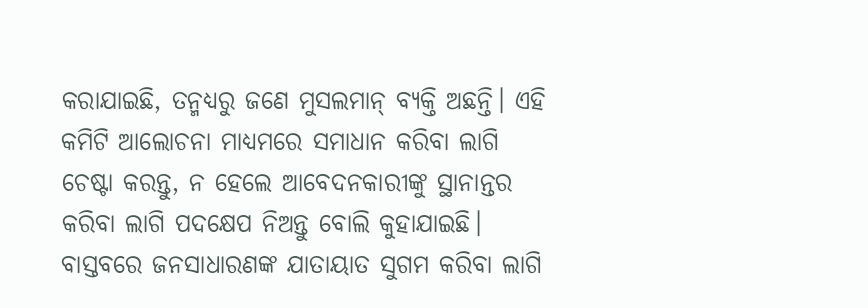କରାଯାଇଛି, ତନ୍ମଧ୍ୟରୁ ଜଣେ ମୁସଲମାନ୍‌ ବ୍ୟକ୍ତି ଅଛନ୍ତି। ଏହି କମିଟି ଆଲୋଚନା ମାଧ୍ୟମରେ ସମାଧାନ କରିବା ଲାଗି ଚେଷ୍ଟା କରନ୍ତୁ, ନ ହେଲେ ଆବେଦନକାରୀଙ୍କୁ ସ୍ଥାନାନ୍ତର କରିବା ଲାଗି ପଦକ୍ଷେପ ନିଅନ୍ତୁ ବୋଲି କୁହାଯାଇଛି। ବାସ୍ତବରେ ଜନସାଧାରଣଙ୍କ ଯାତାୟାତ ସୁଗମ କରିବା ଲାଗି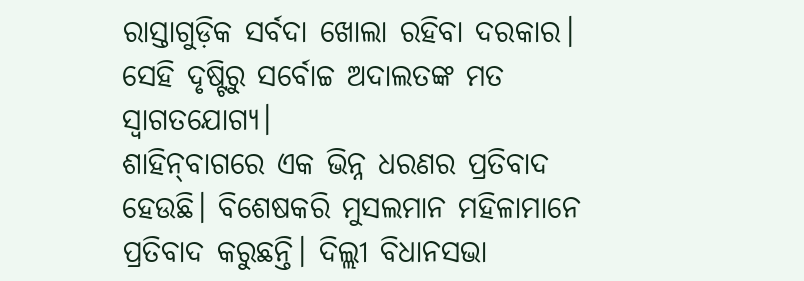ରାସ୍ତାଗୁଡ଼ିକ ସର୍ବଦା ଖୋଲା ରହିବା ଦରକାର। ସେହି ଦୃଷ୍ଟିରୁ ସର୍ବୋଚ୍ଚ ଅଦାଲତଙ୍କ ମତ ସ୍ବାଗତଯୋଗ୍ୟ।
ଶାହିନ୍‌ବାଗରେ ଏକ ଭିନ୍ନ ଧରଣର ପ୍ରତିବାଦ ହେଉଛି। ବିଶେଷକରି ମୁସଲମାନ ମହିଳାମାନେ ପ୍ରତିବାଦ କରୁଛନ୍ତି। ଦିଲ୍ଲୀ ବିଧାନସଭା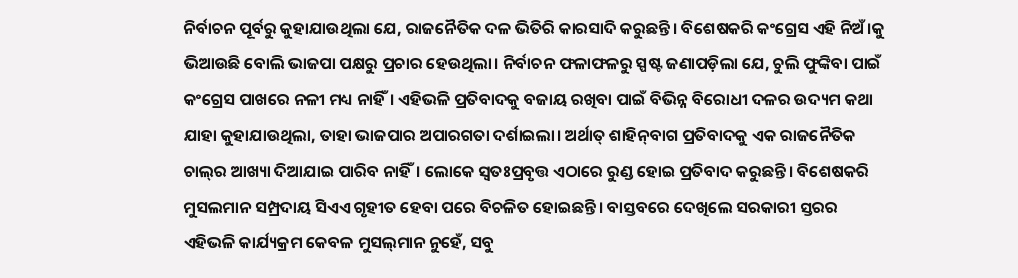ନିର୍ବାଚନ ପୂର୍ବରୁ କୁହାଯାଉଥିଲା ଯେ, ରାଜନୈତିକ ଦଳ ଭିତିରି କାରସାଦି କରୁଛନ୍ତି। ବିଶେଷକରି କଂଗ୍ରେସ ଏହି ନିଅଁ।କୁ ଭିଆଉଛି ବୋଲି ଭାଜପା ପକ୍ଷରୁ ପ୍ରଚାର ହେଉଥିଲା। ନିର୍ବାଚନ ଫଳାଫଳରୁ ସ୍ପଷ୍ଟ ଜଣାପଡ଼ିଲା ଯେ, ଚୁଲି ଫୁଙ୍କିବା ପାଇଁ କଂଗ୍ରେସ ପାଖରେ ନଳୀ ମଧ୍ୟ ନାହିଁ। ଏହିଭଳି ପ୍ରତିବାଦକୁ ବଜାୟ ରଖିବା ପାଇଁ ବିଭିନ୍ନ ବିରୋଧୀ ଦଳର ଉଦ୍ୟମ କଥା ଯାହା କୁହାଯାଉଥିଲା, ତାହା ଭାଜପାର ଅପାରଗତା ଦର୍ଶାଇଲା। ଅର୍ଥାତ୍‌ ଶାହିନ୍‌ବାଗ ପ୍ରତିବାଦକୁ ଏକ ରାଜନୈତିକ ଚାଲ୍‌ର ଆଖ୍ୟା ଦିଆଯାଇ ପାରିବ ନାହିଁ। ଲୋକେ ସ୍ବତଃପ୍ରବୃତ୍ତ ଏଠାରେ ରୁଣ୍ଡ ହୋଇ ପ୍ରତିବାଦ କରୁଛନ୍ତି। ବିଶେଷକରି ମୁସଲମାନ ସମ୍ପ୍ରଦାୟ ସିଏଏ ଗୃହୀତ ହେବା ପରେ ବିଚଳିତ ହୋଇଛନ୍ତି। ବାସ୍ତବରେ ଦେଖିଲେ ସରକାରୀ ସ୍ତରର ଏହିଭଳି କାର୍ଯ୍ୟକ୍ରମ କେବଳ ମୁସଲ୍‌ମାନ ନୁହେଁ, ସବୁ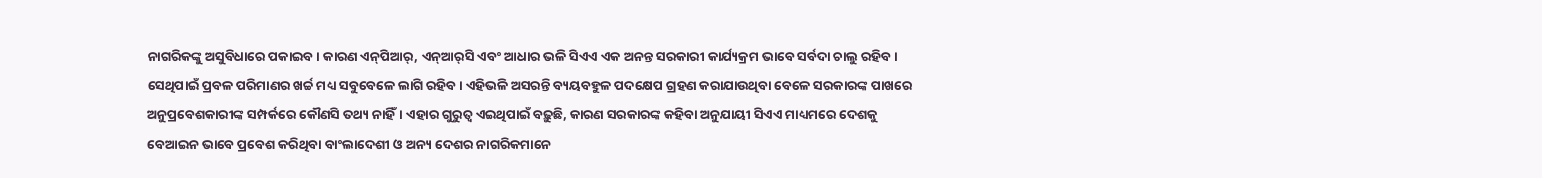ନାଗରିକଙ୍କୁ ଅସୁବିଧାରେ ପକାଇବ। କାରଣ ଏନ୍‌ପିଆର୍‌, ଏନ୍‌ଆର୍‌ସି ଏବଂ ଆଧାର ଭଳି ସିଏଏ ଏକ ଅନନ୍ତ ସରକାରୀ କାର୍ଯ୍ୟକ୍ରମ ଭାବେ ସର୍ବଦା ଚାଲୁ ରହିବ। ସେଥିପାଇଁ ପ୍ରବଳ ପରିମାଣର ଖର୍ଚ୍ଚ ମଧ୍ୟ ସବୁବେଳେ ଲାଗି ରହିବ। ଏହିଭଳି ଅସରନ୍ତି ବ୍ୟୟବହୁଳ ପଦକ୍ଷେପ ଗ୍ରହଣ କରାଯାଉଥିବା ବେଳେ ସରକାରଙ୍କ ପାଖରେ ଅନୁପ୍ରବେଶକାରୀଙ୍କ ସମ୍ପର୍କରେ କୌଣସି ତଥ୍ୟ ନାହିଁ। ଏହାର ଗୁରୁତ୍ୱ ଏଇଥିପାଇଁ ବଢ଼ୁଛି, କାରଣ ସରକାରଙ୍କ କହିବା ଅନୁଯାୟୀ ସିଏଏ ମାଧ୍ୟମରେ ଦେଶକୁ ବେଆଇନ ଭାବେ ପ୍ରବେଶ କରିଥିବା ବାଂଲାଦେଶୀ ଓ ଅନ୍ୟ ଦେଶର ନାଗରିକମାନେ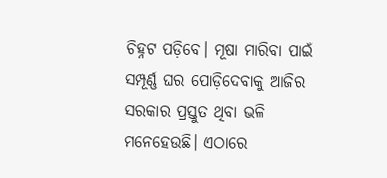ଚିହ୍ନଟ ପଡ଼ିବେ। ମୂଷା ମାରିବା ପାଇଁ ସମ୍ପୂର୍ଣ୍ଣ ଘର ପୋଡ଼ିଦେବାକୁ ଆଜିର ସରକାର ପ୍ରସ୍ତୁତ ଥିବା ଭଳି ମନେହେଉଛି। ଏଠାରେ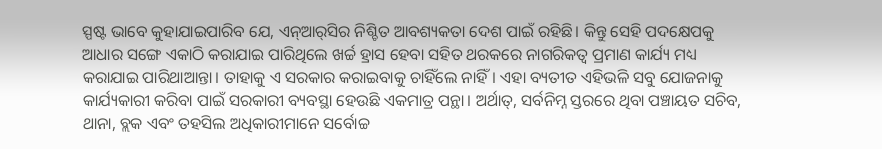ସ୍ପଷ୍ଟ ଭାବେ କୁହାଯାଇପାରିବ ଯେ, ଏନ୍‌ଆର୍‌ସିର ନିଶ୍ଚିତ ଆବଶ୍ୟକତା ଦେଶ ପାଇଁ ରହିଛି। କିନ୍ତୁ ସେହି ପଦକ୍ଷେପକୁ ଆଧାର ସଙ୍ଗେ ଏକାଠି କରାଯାଇ ପାରିଥିଲେ ଖର୍ଚ୍ଚ ହ୍ରାସ ହେବା ସହିତ ଥରକରେ ନାଗରିକତ୍ୱ ପ୍ରମାଣ କାର୍ଯ୍ୟ ମଧ୍ୟ କରାଯାଇ ପାରିଥାଆନ୍ତା। ତାହାକୁ ଏ ସରକାର କରାଇବାକୁ ଚାହିଁଲେ ନାହିଁ। ଏହା ବ୍ୟତୀତ ଏହିଭଳି ସବୁ ଯୋଜନାକୁ କାର୍ଯ୍ୟକାରୀ କରିବା ପାଇଁ ସରକାରୀ ବ୍ୟବସ୍ଥା ହେଉଛି ଏକମାତ୍ର ପନ୍ଥା। ଅର୍ଥାତ୍‌, ସର୍ବନିମ୍ନ ସ୍ତରରେ ଥିବା ପଞ୍ଚାୟତ ସଚିବ, ଥାନା, ବ୍ଲକ ଏବଂ ତହସିଲ ଅଧିକାରୀମାନେ ସର୍ବୋଚ୍ଚ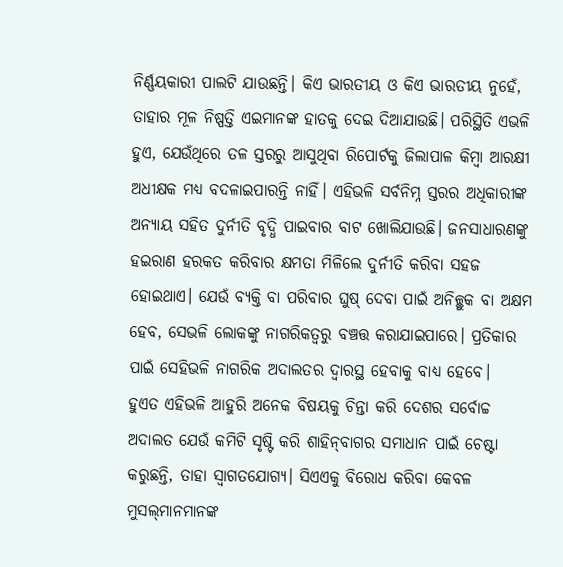ନିର୍ଣ୍ଣୟକାରୀ ପାଲଟି ଯାଉଛନ୍ତି। କିଏ ଭାରତୀୟ ଓ କିଏ ଭାରତୀୟ ନୁହେଁ, ତାହାର ମୂଳ ନିଷ୍ପତ୍ତି ଏଇମାନଙ୍କ ହାତକୁ ଦେଇ ଦିଆଯାଉଛି। ପରିସ୍ଥିତି ଏଭଳି ହୁଏ, ଯେଉଁଥିରେ ତଳ ସ୍ତରରୁ ଆସୁଥିବା ରିପୋର୍ଟକୁ ଜିଲାପାଳ କିମ୍ବା ଆରକ୍ଷୀ ଅଧୀକ୍ଷକ ମଧ୍ୟ ବଦଳାଇପାରନ୍ତି ନାହିଁ। ଏହିଭଳି ସର୍ବନିମ୍ନ ସ୍ତରର ଅଧିକାରୀଙ୍କ ଅନ୍ୟାୟ ସହିତ ଦୁର୍ନୀତି ବୃଦ୍ଧି ପାଇବାର ବାଟ ଖୋଲିଯାଉଛି। ଜନସାଧାରଣଙ୍କୁ ହଇରାଣ ହରକତ କରିବାର କ୍ଷମତା ମିଳିଲେ ଦୁର୍ନୀତି କରିବା ସହଜ ହୋଇଥାଏ। ଯେଉଁ ବ୍ୟକ୍ତି ବା ପରିବାର ଘୁଷ୍‌ ଦେବା ପାଇଁ ଅନିଚ୍ଛୁକ ବା ଅକ୍ଷମ ହେବ, ସେଭଳି ଲୋକଙ୍କୁ ନାଗରିକତ୍ୱରୁ ବଞ୍ଚତ୍ତ କରାଯାଇପାରେ। ପ୍ରତିକାର ପାଇଁ ସେହିଭଳି ନାଗରିକ ଅଦାଲତର ଦ୍ୱାରସ୍ଥ ହେବାକୁ ବାଧ୍ୟ ହେବେ।
ହୁଏତ ଏହିଭଳି ଆହୁରି ଅନେକ ବିଷୟକୁ ଚିନ୍ତା କରି ଦେଶର ସର୍ବୋଚ୍ଚ ଅଦାଲତ ଯେଉଁ କମିଟି ସୃଷ୍ଟି କରି ଶାହିନ୍‌ବାଗର ସମାଧାନ ପାଇଁ ଚେଷ୍ଟା କରୁଛନ୍ତି, ତାହା ସ୍ବାଗତଯୋଗ୍ୟ। ସିଏଏକୁ ବିରୋଧ କରିବା କେବଳ ମୁସଲ୍‌ମାନମାନଙ୍କ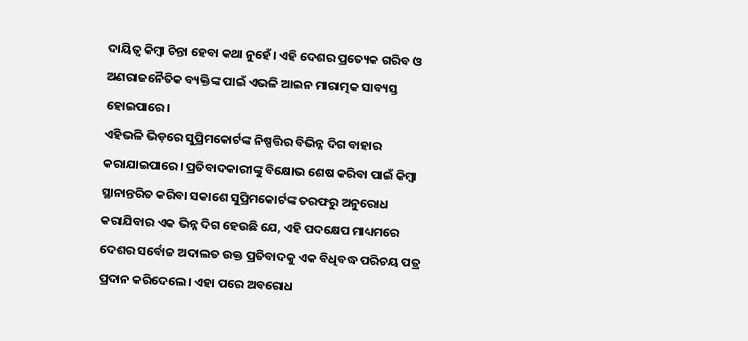ଦାୟିତ୍ୱ କିମ୍ବା ଚିନ୍ତା ହେବା କଥା ନୁହେଁ। ଏହି ଦେଶର ପ୍ରତ୍ୟେକ ଗରିବ ଓ ଅଣରାଜନୈତିକ ବ୍ୟକ୍ତିଙ୍କ ପାଇଁ ଏଭଳି ଆଇନ ମାରାତ୍ମକ ସାବ୍ୟସ୍ତ ହୋଇପାରେ।
ଏହିଭଳି ଭିଡ଼ରେ ସୁପ୍ରିମକୋର୍ଟଙ୍କ ନିଷ୍ପତ୍ତିର ବିଭିନ୍ନ ଦିଗ ବାହାର କରାଯାଇପାରେ। ପ୍ରତିବାଦକାରୀଙ୍କୁ ବିକ୍ଷୋଭ ଶେଷ କରିବା ପାଇଁ କିମ୍ବା ସ୍ଥାନାନ୍ତରିତ କରିବା ସକାଶେ ସୁପ୍ରିମକୋର୍ଟଙ୍କ ତରଫରୁ ଅନୁରୋଧ କରାଯିବାର ଏକ ଭିନ୍ନ ଦିଗ ହେଉଛି ଯେ, ଏହି ପଦକ୍ଷେପ ମାଧ୍ୟମରେ ଦେଶର ସର୍ବୋଚ୍ଚ ଅଦାଲତ ଉକ୍ତ ପ୍ରତିବାଦକୁ ଏକ ବିଧିବଦ୍ଧ ପରିଚୟ ପତ୍ର ପ୍ରଦାନ କରିଦେଲେ। ଏହା ପରେ ଅବରୋଧ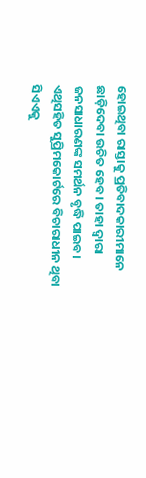ହୋଇଥିବା ରାସ୍ତାକୁ ପ୍ରତିବାଦକାରୀମାନେ ଛାଡ଼ିଦେବା ଉଚିତ ହେବ। ତାହା ଦ୍ୱାରା ଜନସାଧାରଣଙ୍କ ସମର୍ଥନ ବୃଦ୍ଧି ପାଇବ। ଏଥିସହିତ ସୁପ୍ରିମକୋର୍ଟରେ ବିଚାରାଧୀନ ଥିବା ସିଏଏକୁ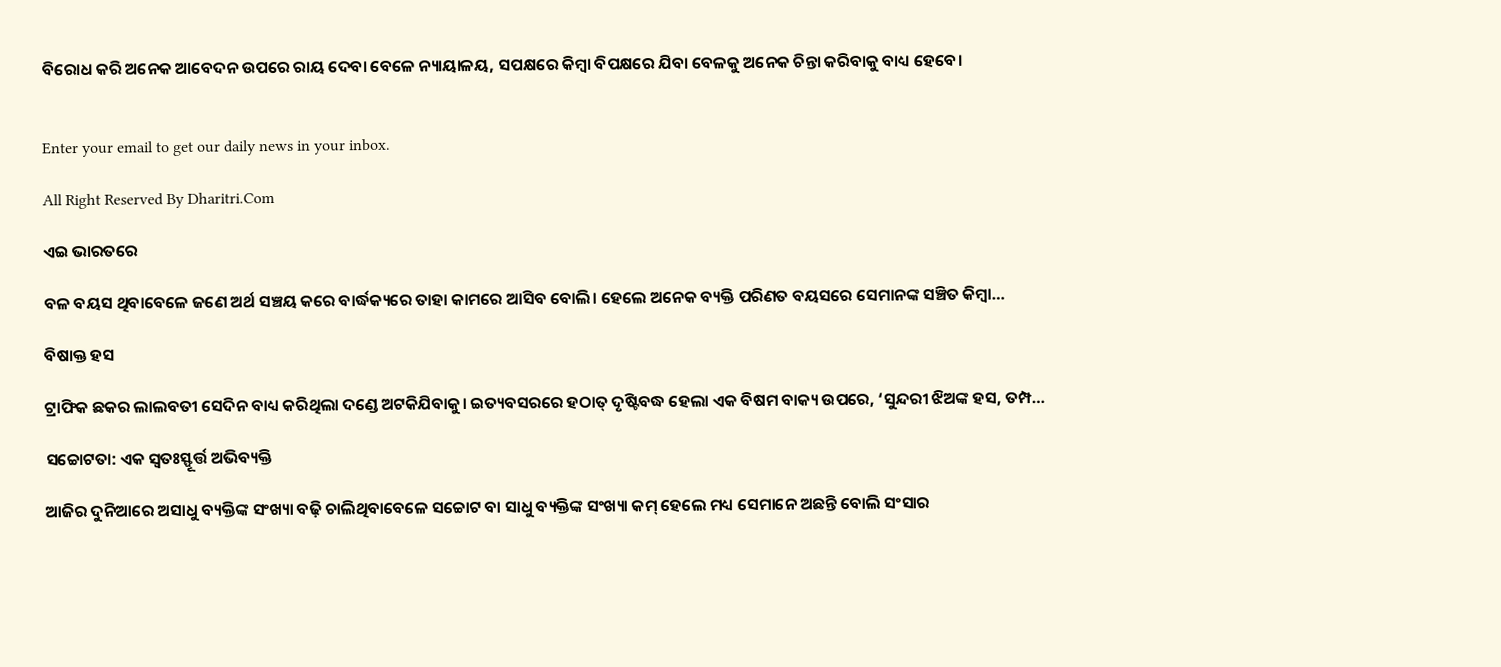ବିରୋଧ କରି ଅନେକ ଆବେଦନ ଉପରେ ରାୟ ଦେବା ବେଳେ ନ୍ୟାୟାଳୟ, ସପକ୍ଷରେ କିମ୍ବା ବିପକ୍ଷରେ ଯିବା ବେଳକୁ ଅନେକ ଚିନ୍ତା କରିବାକୁ ବାଧ୍ୟ ହେବେ।


Enter your email to get our daily news in your inbox.

All Right Reserved By Dharitri.Com

ଏଇ ଭାରତରେ

ବଳ ବୟସ ଥିବାବେଳେ ଜଣେ ଅର୍ଥ ସଞ୍ଚୟ କରେ ବାର୍ଦ୍ଧକ୍ୟରେ ତାହା କାମରେ ଆସିବ ବୋଲି। ହେଲେ ଅନେକ ବ୍ୟକ୍ତି ପରିଣତ ବୟସରେ ସେମାନଙ୍କ ସଞ୍ଚିତ କିମ୍ବା…

ବିଷାକ୍ତ ହସ

ଟ୍ରାଫିକ ଛକର ଲାଲବତୀ ସେଦିନ ବାଧ୍ୟ କରିଥିଲା ଦଣ୍ଡେ ଅଟକିଯିବାକୁ। ଇତ୍ୟବସରରେ ହଠାତ୍‌ ଦୃଷ୍ଟିବଦ୍ଧ ହେଲା ଏକ ବିଷମ ବାକ୍ୟ ଉପରେ, ‘ସୁନ୍ଦରୀ ଝିଅଙ୍କ ହସ, ତମ୍ପ…

ସଚ୍ଚୋଟତା: ଏକ ସ୍ବତଃସ୍ଫୂର୍ତ୍ତ ଅଭିବ୍ୟକ୍ତି

ଆଜିର ଦୁନିଆରେ ଅସାଧୁ ବ୍ୟକ୍ତିଙ୍କ ସଂଖ୍ୟା ବଢ଼ି ଚାଲିଥିବାବେଳେ ସଚ୍ଚୋଟ ବା ସାଧୁ ବ୍ୟକ୍ତିଙ୍କ ସଂଖ୍ୟା କମ୍‌ ହେଲେ ମଧ୍ୟ ସେମାନେ ଅଛନ୍ତି ବୋଲି ସଂସାର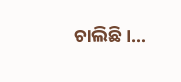ଚାଲିଛି।…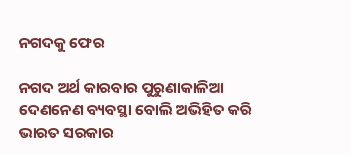ନଗଦକୁ ଫେର

ନଗଦ ଅର୍ଥ କାରବାର ପୁରୁଣାକାଳିଆ ଦେଣନେଣ ବ୍ୟବସ୍ଥା ବୋଲି ଅଭିହିତ କରି ଭାରତ ସରକାର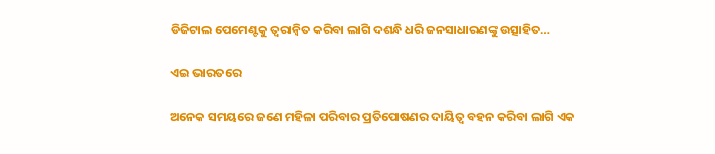ଡିଜିଟାଲ ପେମେଣ୍ଟକୁ ତ୍ୱରାନ୍ବିତ କରିବା ଲାଗି ଦଶନ୍ଧି ଧରି ଜନସାଧାରଣଙ୍କୁ ଉତ୍ସାହିତ…

ଏଇ ଭାରତରେ

ଅନେକ ସମୟରେ ଜଣେ ମହିଳା ପରିବାର ପ୍ରତିପୋଷଣର ଦାୟିତ୍ୱ ବହନ କରିବା ଲାଗି ଏକ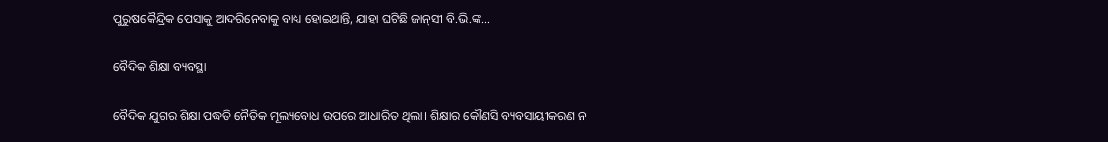ପୁରୁଷକୈନ୍ଦ୍ରିକ ପେସାକୁ ଆଦରିନେବାକୁ ବାଧ୍ୟ ହୋଇଥାନ୍ତି, ଯାହା ଘଟିଛି ଜାନ୍‌ସୀ ବି.ଭି.ଙ୍କ…

ବୈଦିକ ଶିକ୍ଷା ବ୍ୟବସ୍ଥା

ବୈଦିକ ଯୁଗର ଶିକ୍ଷା ପଦ୍ଧତି ନୈତିକ ମୂଲ୍ୟବୋଧ ଉପରେ ଆଧାରିତ ଥିଲା। ଶିକ୍ଷାର କୌଣସି ବ୍ୟବସାୟୀକରଣ ନ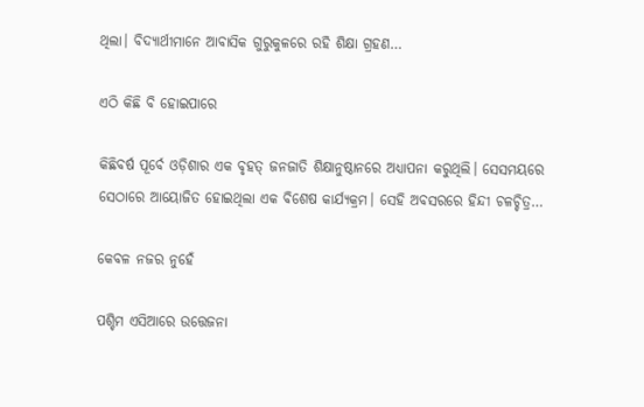ଥିଲା। ବିଦ୍ୟାର୍ଥୀମାନେ ଆବାସିକ ଗୁରୁକୁଳରେ ରହି ଶିକ୍ଷା ଗ୍ରହଣ…

ଏଠି କିଛି ବି ହୋଇପାରେ

କିଛିବର୍ଷ ପୂର୍ବେ ଓଡ଼ିଶାର ଏକ ବୃହତ୍‌ ଜନଜାତି ଶିକ୍ଷାନୁଷ୍ଠାନରେ ଅଧ୍ୟାପନା କରୁଥିଲି। ସେସମୟରେ ସେଠାରେ ଆୟୋଜିତ ହୋଇଥିଲା ଏକ ବିଶେଷ କାର୍ଯ୍ୟକ୍ରମ। ସେହି ଅବସରରେ ହିନ୍ଦୀ ଚଳଚ୍ଚିତ୍ର…

କେବଳ ନଜର ନୁହେଁ

ପଶ୍ଚିମ ଏସିଆରେ ଉତ୍ତେଜନା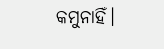କମୁନାହିଁ।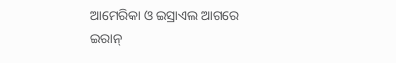ଆମେରିକା ଓ ଇସ୍ରାଏଲ ଆଗରେ ଇରାନ୍‌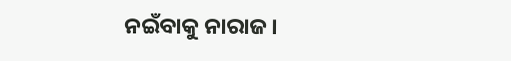ନଇଁବାକୁ ନାରାଜ।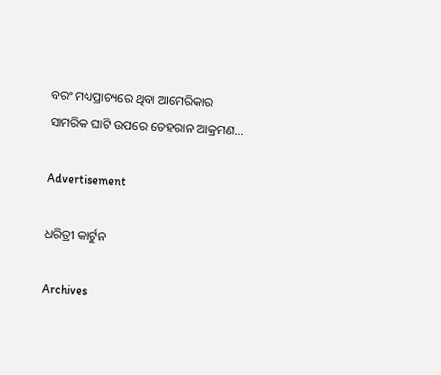ବରଂ ମଧ୍ୟପ୍ରାଚ୍ୟରେ ଥିବା ଆମେରିକାର ସାମରିକ ଘାଟି ଉପରେ ତେହରାନ ଆକ୍ରମଣ…

Advertisement

ଧରିତ୍ରୀ କାର୍ଟୁନ

Archives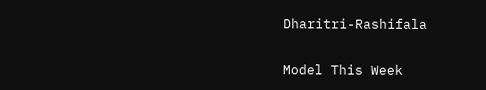Dharitri-Rashifala

Model This Week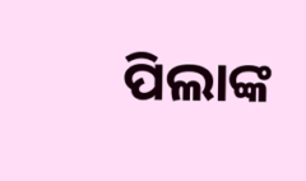ପିଲାଙ୍କ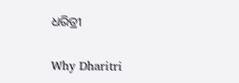ଧରିତ୍ରୀ

Why Dharitri